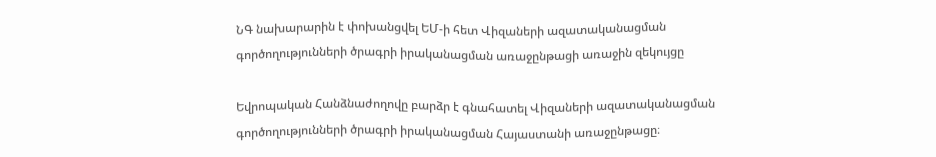ՆԳ նախարարին է փոխանցվել ԵՄ-ի հետ Վիզաների ազատականացման գործողությունների ծրագրի իրականացման առաջընթացի առաջին զեկույցը

Եվրոպական Հանձնաժողովը բարձր է գնահատել Վիզաների ազատականացման գործողությունների ծրագրի իրականացման Հայաստանի առաջընթացը։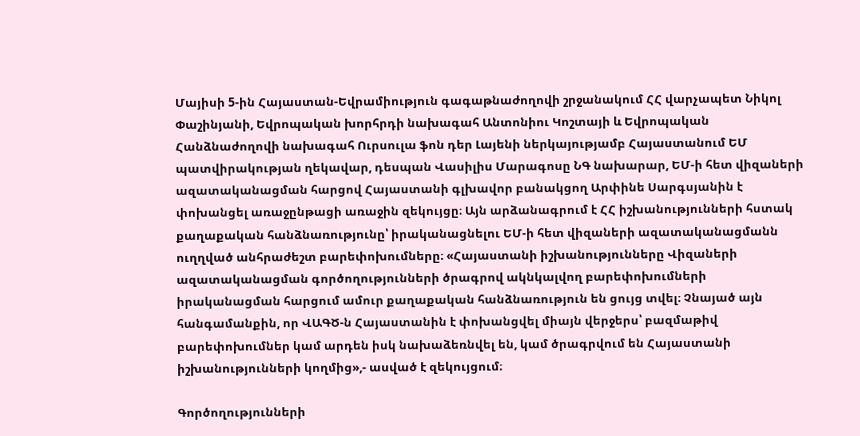Մայիսի 5-ին Հայաստան-Եվրամիություն գագաթնաժողովի շրջանակում ՀՀ վարչապետ Նիկոլ Փաշինյանի, Եվրոպական խորհրդի նախագահ Անտոնիու Կոշտայի և Եվրոպական Հանձնաժողովի նախագահ Ուրսուլա ֆոն դեր Լայենի ներկայությամբ Հայաստանում ԵՄ պատվիրակության ղեկավար, դեսպան Վասիլիս Մարագոսը ՆԳ նախարար, ԵՄ-ի հետ վիզաների ազատականացման հարցով Հայաստանի գլխավոր բանակցող Արփինե Սարգսյանին է փոխանցել առաջընթացի առաջին զեկույցը։ Այն արձանագրում է ՀՀ իշխանությունների հստակ քաղաքական հանձնառությունը՝ իրականացնելու ԵՄ-ի հետ վիզաների ազատականացմանն ուղղված անհրաժեշտ բարեփոխումները։ «Հայաստանի իշխանությունները Վիզաների ազատականացման գործողությունների ծրագրով ակնկալվող բարեփոխումների իրականացման հարցում ամուր քաղաքական հանձնառություն են ցույց տվել։ Չնայած այն հանգամանքին, որ ՎԱԳԾ-ն Հայաստանին է փոխանցվել միայն վերջերս՝ բազմաթիվ բարեփոխումներ կամ արդեն իսկ նախաձեռնվել են, կամ ծրագրվում են Հայաստանի իշխանությունների կողմից»,- ասված է զեկույցում։

Գործողությունների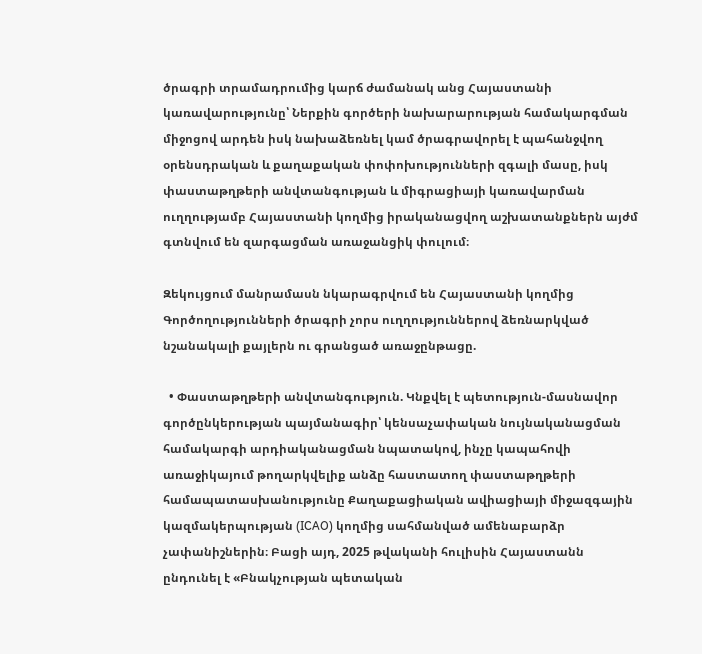ծրագրի տրամադրումից կարճ ժամանակ անց Հայաստանի կառավարությունը՝ Ներքին գործերի նախարարության համակարգման միջոցով արդեն իսկ նախաձեռնել կամ ծրագրավորել է պահանջվող օրենսդրական և քաղաքական փոփոխությունների զգալի մասը, իսկ փաստաթղթերի անվտանգության և միգրացիայի կառավարման ուղղությամբ Հայաստանի կողմից իրականացվող աշխատանքներն այժմ գտնվում են զարգացման առաջանցիկ փուլում։

Զեկույցում մանրամասն նկարագրվում են Հայաստանի կողմից Գործողությունների ծրագրի չորս ուղղություններով ձեռնարկված նշանակալի քայլերն ու գրանցած առաջընթացը.

  • Փաստաթղթերի անվտանգություն. Կնքվել է պետություն-մասնավոր գործընկերության պայմանագիր՝ կենսաչափական նույնականացման համակարգի արդիականացման նպատակով, ինչը կապահովի առաջիկայում թողարկվելիք անձը հաստատող փաստաթղթերի համապատասխանությունը Քաղաքացիական ավիացիայի միջազգային կազմակերպության (ICAO) կողմից սահմանված ամենաբարձր չափանիշներին։ Բացի այդ, 2025 թվականի հուլիսին Հայաստանն ընդունել է «Բնակչության պետական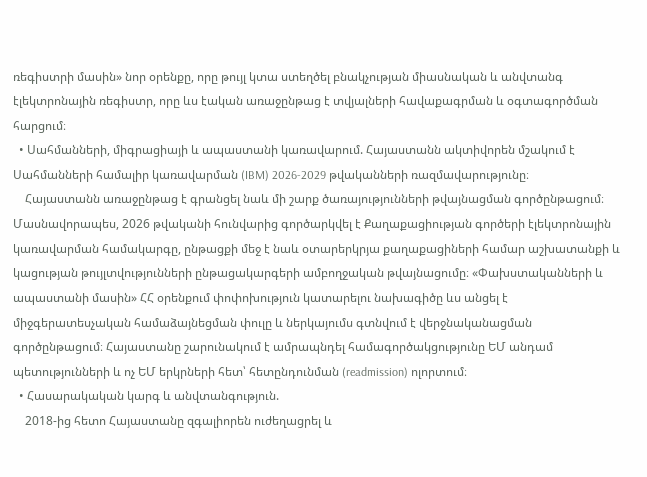ռեգիստրի մասին» նոր օրենքը, որը թույլ կտա ստեղծել բնակչության միասնական և անվտանգ էլեկտրոնային ռեգիստր, որը ևս էական առաջընթաց է տվյալների հավաքագրման և օգտագործման հարցում։
  • Սահմանների, միգրացիայի և ապաստանի կառավարում. Հայաստանն ակտիվորեն մշակում է Սահմանների համալիր կառավարման (IBM) 2026-2029 թվականների ռազմավարությունը։
    Հայաստանն առաջընթաց է գրանցել նաև մի շարք ծառայությունների թվայնացման գործընթացում։ Մասնավորապես, 2026 թվականի հունվարից գործարկվել է Քաղաքացիության գործերի էլեկտրոնային կառավարման համակարգը, ընթացքի մեջ է նաև օտարերկրյա քաղաքացիների համար աշխատանքի և կացության թույլտվությունների ընթացակարգերի ամբողջական թվայնացումը։ «Փախստականների և ապաստանի մասին» ՀՀ օրենքում փոփոխություն կատարելու նախագիծը ևս անցել է միջգերատեսչական համաձայնեցման փուլը և ներկայումս գտնվում է վերջնականացման գործընթացում։ Հայաստանը շարունակում է ամրապնդել համագործակցությունը ԵՄ անդամ պետությունների և ոչ ԵՄ երկրների հետ՝ հետընդունման (readmission) ոլորտում։
  • Հասարակական կարգ և անվտանգություն.
    2018-ից հետո Հայաստանը զգալիորեն ուժեղացրել և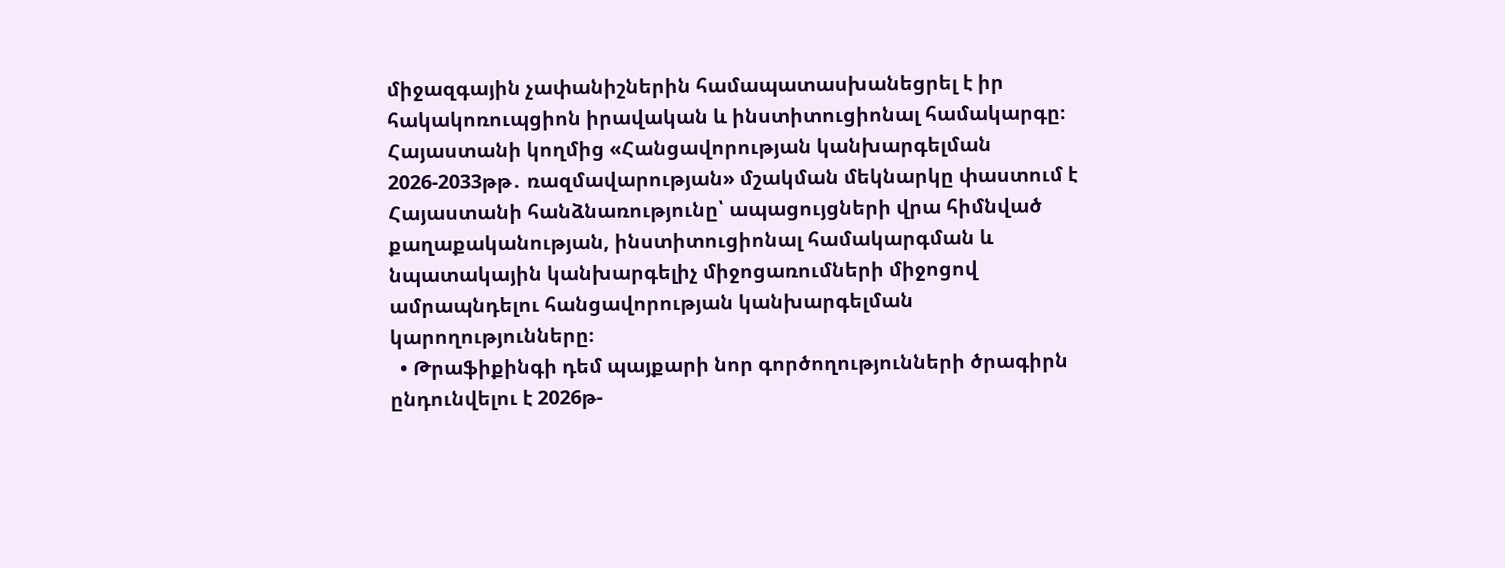միջազգային չափանիշներին համապատասխանեցրել է իր հակակոռուպցիոն իրավական և ինստիտուցիոնալ համակարգը։ Հայաստանի կողմից «Հանցավորության կանխարգելման 2026-2033թթ․ ռազմավարության» մշակման մեկնարկը փաստում է Հայաստանի հանձնառությունը՝ ապացույցների վրա հիմնված քաղաքականության, ինստիտուցիոնալ համակարգման և նպատակային կանխարգելիչ միջոցառումների միջոցով ամրապնդելու հանցավորության կանխարգելման կարողությունները։
  • Թրաֆիքինգի դեմ պայքարի նոր գործողությունների ծրագիրն ընդունվելու է 2026թ-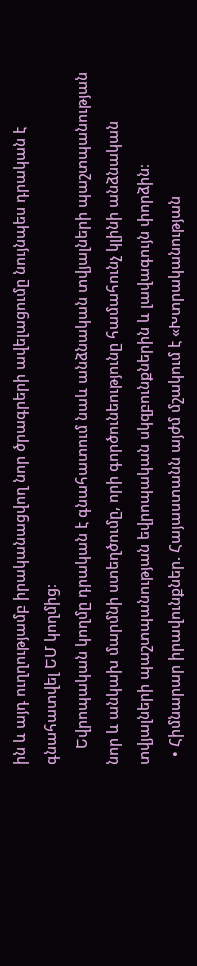ին և այդ ուղղությամբ իրականացվող նոր ծրագրերի ավելացումը նույնպես դրական է գնահատվել ԵՄ կողմից։
    Եվրոպական կողմը դրական է գնահատում նաև անձնական տվյալների պաշտպանության նոր և անկախ մարմնի ստեղծումը, որի գործունեությունը համահունչ կլինի անձնական տվյալների պաշտպանության եվրոպական սկզբունքներին և լավագույն փորձին։
  • Հիմնարար իրավունքներ. Հայաստանն այժմ մշակում է «Խտրականության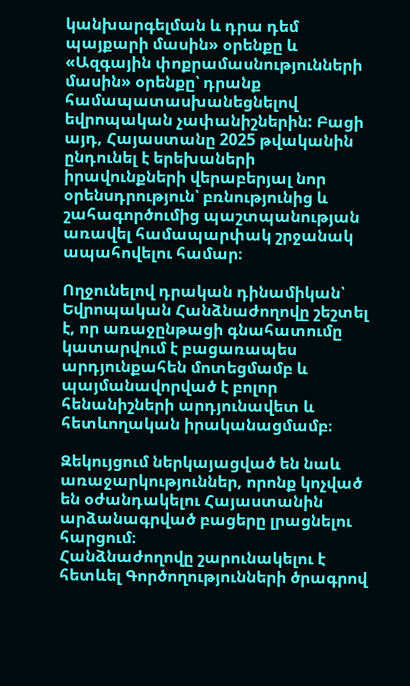կանխարգելման և դրա դեմ պայքարի մասին» օրենքը և «Ազգային փոքրամասնությունների մասին» օրենքը՝ դրանք համապատասխանեցնելով եվրոպական չափանիշներին: Բացի այդ, Հայաստանը 2025 թվականին ընդունել է երեխաների իրավունքների վերաբերյալ նոր օրենսդրություն՝ բռնությունից և շահագործումից պաշտպանության առավել համապարփակ շրջանակ ապահովելու համար։

Ողջունելով դրական դինամիկան՝ Եվրոպական Հանձնաժողովը շեշտել է, որ առաջընթացի գնահատումը կատարվում է բացառապես արդյունքահեն մոտեցմամբ և պայմանավորված է բոլոր հենանիշների արդյունավետ և հետևողական իրականացմամբ։

Զեկույցում ներկայացված են նաև առաջարկություններ, որոնք կոչված են օժանդակելու Հայաստանին արձանագրված բացերը լրացնելու հարցում։
Հանձնաժողովը շարունակելու է հետևել Գործողությունների ծրագրով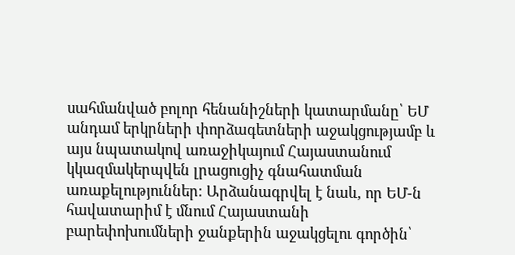սահմանված բոլոր հենանիշների կատարմանը՝ ԵՄ անդամ երկրների փորձագետների աջակցությամբ և այս նպատակով առաջիկայում Հայաստանում կկազմակերպվեն լրացուցիչ գնահատման առաքելություններ։ Արձանագրվել է նաև, որ ԵՄ-ն հավատարիմ է մնում Հայաստանի բարեփոխումների ջանքերին աջակցելու գործին՝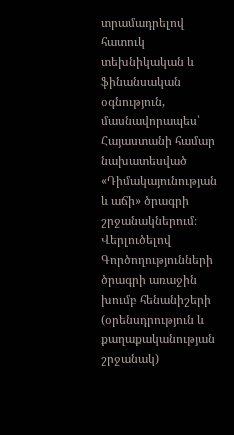տրամադրելով հատուկ տեխնիկական և ֆինանսական օգնություն, մասնավորապես՝ Հայաստանի համար նախատեսված «Դիմակայունության և աճի» ծրագրի շրջանակներում։
Վերլուծելով Գործողությունների ծրագրի առաջին խումբ հենանիշերի (օրենսդրություն և քաղաքականության շրջանակ)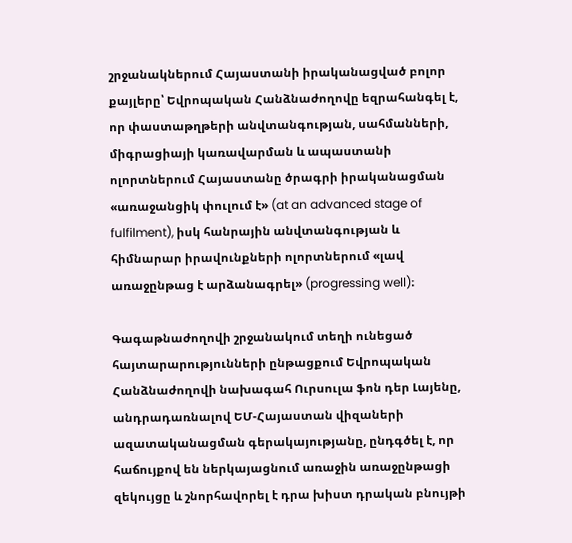շրջանակներում Հայաստանի իրականացված բոլոր քայլերը՝ Եվրոպական Հանձնաժողովը եզրահանգել է, որ փաստաթղթերի անվտանգության, սահմանների, միգրացիայի կառավարման և ապաստանի ոլորտներում Հայաստանը ծրագրի իրականացման «առաջանցիկ փուլում է» (at an advanced stage of fulfilment), իսկ հանրային անվտանգության և հիմնարար իրավունքների ոլորտներում «լավ առաջընթաց է արձանագրել» (progressing well)։

Գագաթնաժողովի շրջանակում տեղի ունեցած հայտարարությունների ընթացքում Եվրոպական Հանձնաժողովի նախագահ Ուրսուլա ֆոն դեր Լայենը, անդրադառնալով ԵՄ-Հայաստան վիզաների ազատականացման գերակայությանը, ընդգծել է, որ հաճույքով են ներկայացնում առաջին առաջընթացի զեկույցը և շնորհավորել է դրա խիստ դրական բնույթի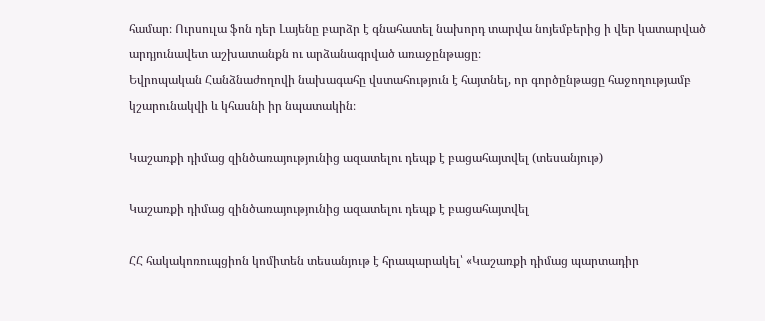համար։ Ուրսուլա ֆոն դեր Լայենը բարձր է գնահատել նախորդ տարվա նոյեմբերից ի վեր կատարված արդյունավետ աշխատանքն ու արձանագրված առաջընթացը։
Եվրոպական Հանձնաժողովի նախագահը վստահություն է հայտնել, որ գործընթացը հաջողությամբ կշարունակվի և կհասնի իր նպատակին։

Կաշառքի դիմաց զինծառայությունից ազատելու դեպք է բացահայտվել (տեսանյութ)

Կաշառքի դիմաց զինծառայությունից ազատելու դեպք է բացահայտվել

ՀՀ հակակոռուպցիոն կոմիտեն տեսանյութ է հրապարակել՝ «Կաշառքի դիմաց պարտադիր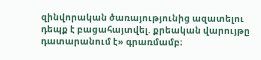զինվորական ծառայությունից ազատելու դեպք է բացահայտվել. քրեական վարույթը դատարանում է» գրառմամբ։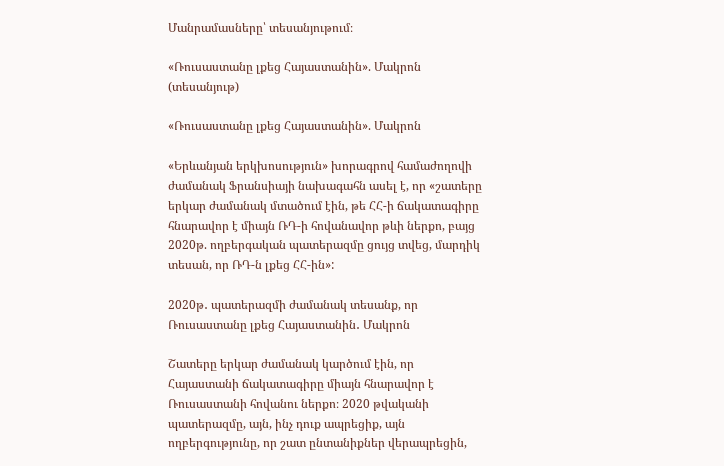Մանրամասները՝ տեսանյութում։

«Ռուսաստանը լքեց Հայաստանին». Մակրոն (տեսանյութ)

«Ռուսաստանը լքեց Հայաստանին». Մակրոն

«Երևանյան երկխոսություն» խորագրով համաժողովի ժամանակ Ֆրանսիայի նախագահն ասել է, որ «շատերը երկար ժամանակ մտածում էին, թե ՀՀ-ի ճակատագիրը հնարավոր է միայն ՌԴ-ի հովանավոր թևի ներքո, բայց 2020թ. ողբերգական պատերազմը ցույց տվեց, մարդիկ տեսան, որ ՌԴ-ն լքեց ՀՀ-ին»:

2020թ․ պատերազմի ժամանակ տեսանք, որ Ռուսաստանը լքեց Հայաստանին․ Մակրոն

Շատերը երկար ժամանակ կարծում էին, որ Հայաստանի ճակատագիրը միայն հնարավոր է Ռուսաստանի հովանու ներքո։ 2020 թվականի պատերազմը, այն, ինչ դուք ապրեցիք, այն ողբերգությունը, որ շատ ընտանիքներ վերապրեցին,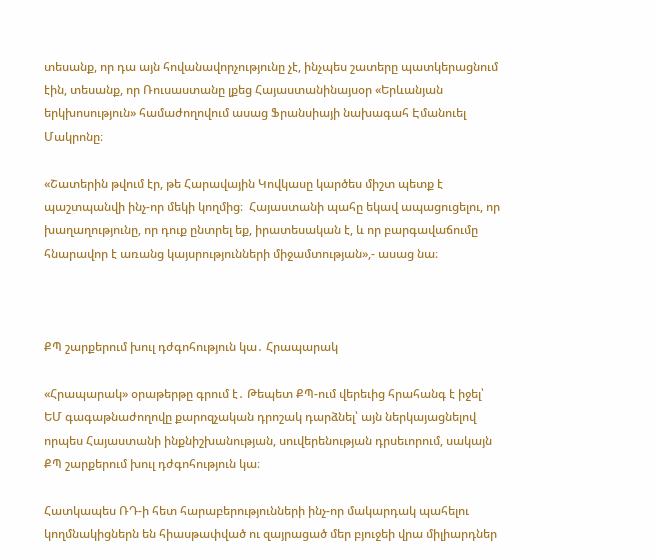տեսանք, որ դա այն հովանավորչությունը չէ, ինչպես շատերը պատկերացնում էին, տեսանք, որ Ռուսաստանը լքեց Հայաստանինայսօր «Երևանյան երկխոսություն» համաժողովում ասաց Ֆրանսիայի նախագահ Էմանուել Մակրոնը։

«Շատերին թվում էր, թե Հարավային Կովկասը կարծես միշտ պետք է պաշտպանվի ինչ-որ մեկի կողմից։  Հայաստանի պահը եկավ ապացուցելու, որ խաղաղությունը, որ դուք ընտրել եք, իրատեսական է, և որ բարգավաճումը հնարավոր է առանց կայսրությունների միջամտության»,- ասաց նա։



ՔՊ շարքերում խուլ դժգոհություն կա․ Հրապարակ

«Հրապարակ» օրաթերթը գրում է․ Թեպետ ՔՊ-ում վերեւից հրահանգ է իջել՝ ԵՄ գագաթնաժողովը քարոզչական դրոշակ դարձնել՝ այն ներկայացնելով որպես Հայաստանի ինքնիշխանության, սուվերենության դրսեւորում, սակայն ՔՊ շարքերում խուլ դժգոհություն կա։

Հատկապես ՌԴ-ի հետ հարաբերությունների ինչ-որ մակարդակ պահելու կողմնակիցներն են հիասթափված ու զայրացած մեր բյուջեի վրա միլիարդներ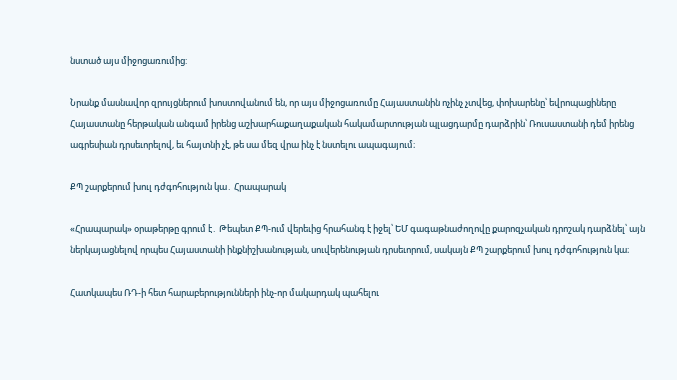նստած այս միջոցառումից:

Նրանք մասնավոր զրույցներում խոստովանում են, որ այս միջոցառումը Հայաստանին ոչինչ չտվեց, փոխարենը՝ եվրոպացիները Հայաստանը հերթական անգամ իրենց աշխարհաքաղաքական հակամարտության պլացդարմը դարձրին՝ Ռուսաստանի դեմ իրենց ագրեսիան դրսեւորելով, եւ հայտնի չէ, թե սա մեզ վրա ինչ է նստելու ապագայում։

ՔՊ շարքերում խուլ դժգոհություն կա․ Հրապարակ

«Հրապարակ» օրաթերթը գրում է․ Թեպետ ՔՊ-ում վերեւից հրահանգ է իջել՝ ԵՄ գագաթնաժողովը քարոզչական դրոշակ դարձնել՝ այն ներկայացնելով որպես Հայաստանի ինքնիշխանության, սուվերենության դրսեւորում, սակայն ՔՊ շարքերում խուլ դժգոհություն կա։

Հատկապես ՌԴ-ի հետ հարաբերությունների ինչ-որ մակարդակ պահելու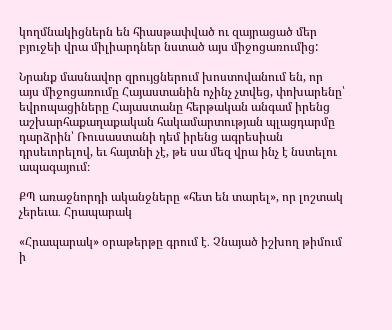կողմնակիցներն են հիասթափված ու զայրացած մեր բյուջեի վրա միլիարդներ նստած այս միջոցառումից:

Նրանք մասնավոր զրույցներում խոստովանում են, որ այս միջոցառումը Հայաստանին ոչինչ չտվեց, փոխարենը՝ եվրոպացիները Հայաստանը հերթական անգամ իրենց աշխարհաքաղաքական հակամարտության պլացդարմը դարձրին՝ Ռուսաստանի դեմ իրենց ագրեսիան դրսեւորելով, եւ հայտնի չէ, թե սա մեզ վրա ինչ է նստելու ապագայում։

ՔՊ առաջնորդի ականջները «հետ են տարել», որ լոշտակ չերեւա․ Հրապարակ

«Հրապարակ» օրաթերթը գրում է․ Չնայած իշխող թիմում ի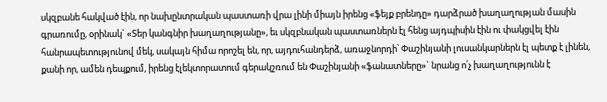սկզբանե հակված էին, որ նախընտրական պաստառի վրա լինի միայն իրենց «ֆեյք բրենդը» դարձրած խաղաղության մասին գրառումը, օրինակ` «Տեր կանգնիր խաղաղությանը», եւ սկզբնական պաստառներն էլ հենց այդպիսին էին ու փակցվել էին հանրապետությունով մեկ, սակայն հիմա որոշել են, որ, այդուհանդերձ, առաջնորդի՝ Փաշինյանի լուսանկարներն էլ պետք է լինեն, քանի որ, ամեն դեպքում, իրենց էլեկտորատում գերակշռում են Փաշինյանի «ֆանատները»` նրանց ո՛չ խաղաղությունն է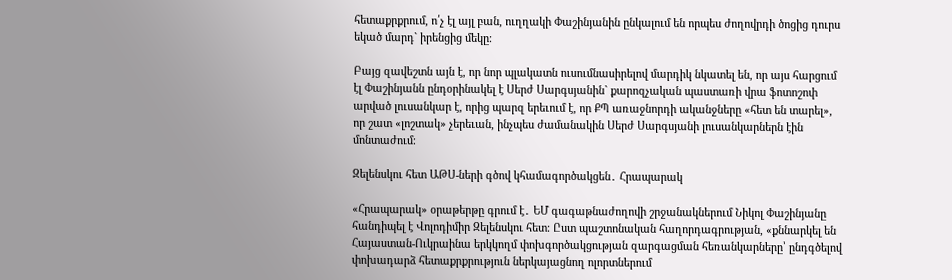հետաքրքրում, ո՛չ էլ այլ բան, ուղղակի Փաշինյանին ընկալում են որպես ժողովրդի ծոցից դուրս եկած մարդ` իրենցից մեկը։

Բայց զավեշտն այն է, որ նոր պլակատն ուսումնասիրելով մարդիկ նկատել են, որ այս հարցում էլ Փաշինյանն ընդօրինակել է Սերժ Սարգսյանին` քարոզչական պաստառի վրա ֆոտոշոփ արված լուսանկար է, որից պարզ երեւում է, որ ՔՊ առաջնորդի ականջները «հետ են տարել», որ շատ «լոշտակ» չերեւան, ինչպես ժամանակին Սերժ Սարգսյանի լուսանկարներն էին մոնտաժում։

Զելենսկու հետ ԱԹՍ-ների գծով կհամագործակցեն․ Հրապարակ

«Հրապարակ» օրաթերթը գրում է․ ԵՄ գագաթնաժողովի շրջանակներում Նիկոլ Փաշինյանը հանդիպել է Վոլոդիմիր Զելենսկու հետ։ Ըստ պաշտոնական հաղորդագրության, «քննարկել են Հայաստան-Ուկրաինա երկկողմ փոխգործակցության զարգացման հեռանկարները՝ ընդգծելով փոխադարձ հետաքրքրություն ներկայացնող ոլորտներում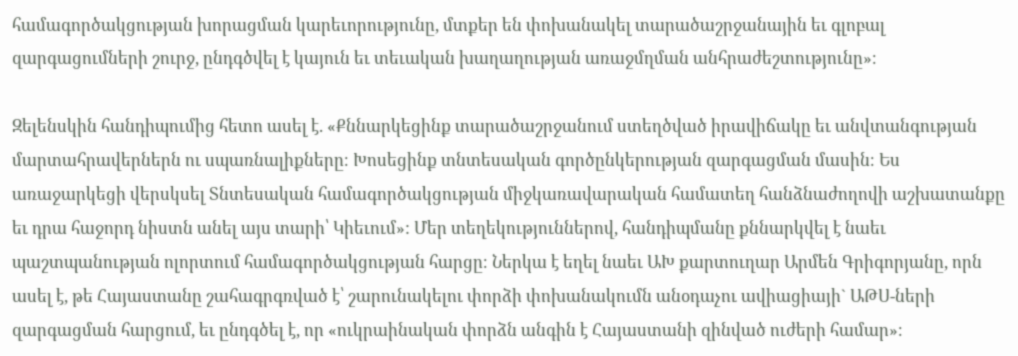համագործակցության խորացման կարեւորությունը, մտքեր են փոխանակել տարածաշրջանային եւ գլոբալ զարգացումների շուրջ, ընդգծվել է կայուն եւ տեւական խաղաղության առաջմղման անհրաժեշտությունը»։

Զելենսկին հանդիպումից հետո ասել է. «Քննարկեցինք տարածաշրջանում ստեղծված իրավիճակը եւ անվտանգության մարտահրավերներն ու սպառնալիքները։ Խոսեցինք տնտեսական գործընկերության զարգացման մասին։ Ես առաջարկեցի վերսկսել Տնտեսական համագործակցության միջկառավարական համատեղ հանձնաժողովի աշխատանքը եւ դրա հաջորդ նիստն անել այս տարի՝ Կիեւում»: Մեր տեղեկություններով, հանդիպմանը քննարկվել է նաեւ պաշտպանության ոլորտում համագործակցության հարցը։ Ներկա է եղել նաեւ ԱԽ քարտուղար Արմեն Գրիգորյանը, որն ասել է, թե Հայաստանը շահագրգռված է՝ շարունակելու փորձի փոխանակումն անօդաչու ավիացիայի` ԱԹՍ-ների զարգացման հարցում, եւ ընդգծել է, որ «ուկրաինական փորձն անգին է Հայաստանի զինված ուժերի համար»։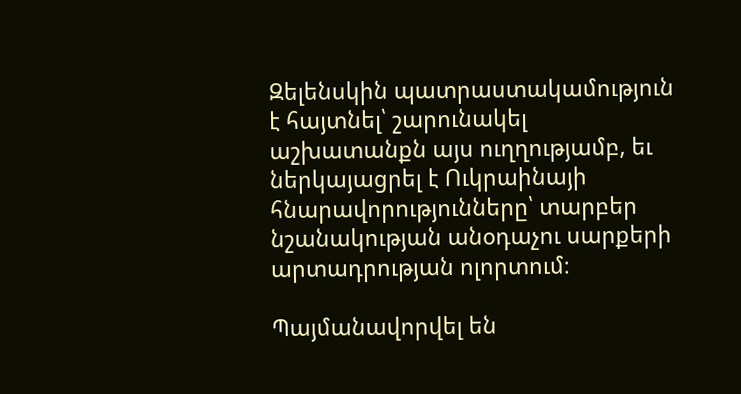Զելենսկին պատրաստակամություն է հայտնել՝ շարունակել աշխատանքն այս ուղղությամբ, եւ ներկայացրել է Ուկրաինայի հնարավորությունները՝ տարբեր նշանակության անօդաչու սարքերի արտադրության ոլորտում։

Պայմանավորվել են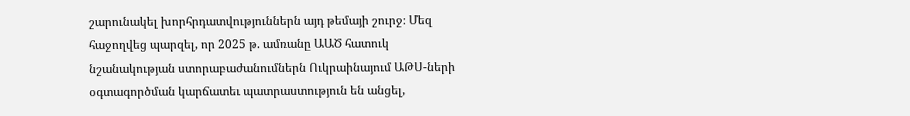շարունակել խորհրդատվություններն այդ թեմայի շուրջ։ Մեզ հաջողվեց պարզել, որ 2025 թ. ամռանը ԱԱԾ հատուկ նշանակության ստորաբաժանումներն Ուկրաինայում ԱԹՍ-ների օգտագործման կարճատեւ պատրաստություն են անցել,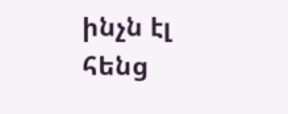ինչն էլ հենց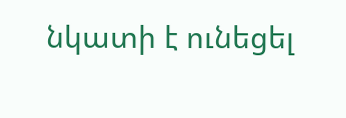նկատի է ունեցել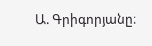Ա. Գրիգորյանը։